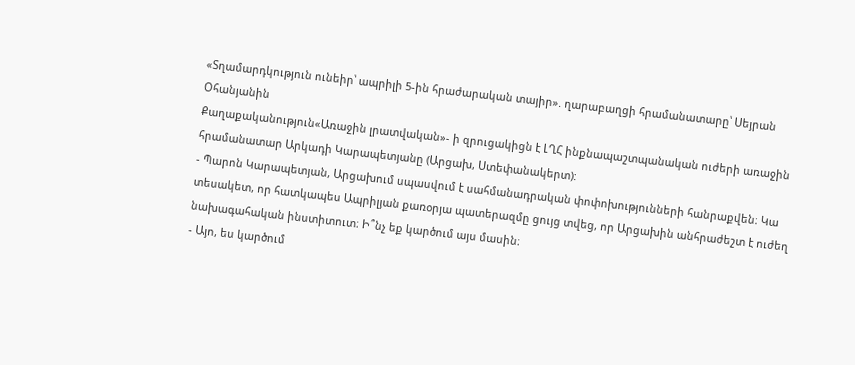«Տղամարդկություն ունեիր՝ ապրիլի 5-ին հրաժարական տայիր». ղարաբաղցի հրամանատարը՝ Սեյրան Օհանյանին
Քաղաքականություն«Առաջին լրատվական»- ի զրուցակիցն է ԼՂՀ ինքնապաշտպանական ուժերի առաջին հրամանատար Արկադի Կարապետյանը (Արցախ, Ստեփանակերտ):
- Պարոն Կարապետյան, Արցախում սպասվում է սահմանադրական փոփոխությունների հանրաքվեն։ Կա տեսակետ, որ հատկապես Ապրիլյան քառօրյա պատերազմը ցույց տվեց, որ Արցախին անհրաժեշտ է ուժեղ նախագահական ինստիտուտ։ Ի՞նչ եք կարծում այս մասին։
- Այո, ես կարծում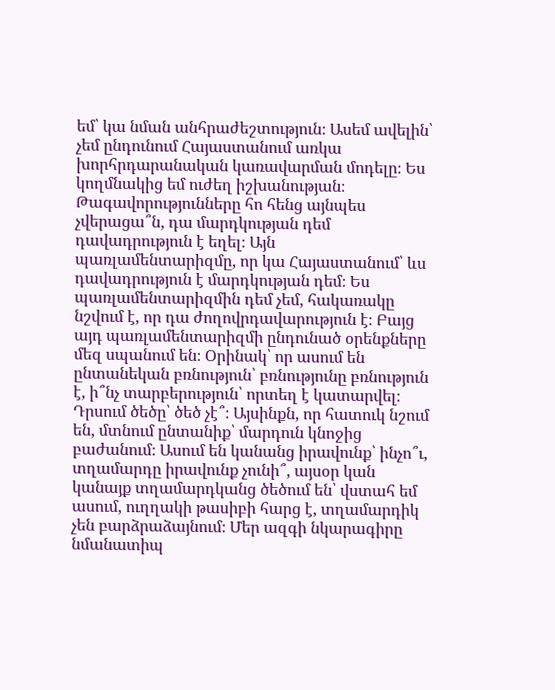եմ՝ կա նման անհրաժեշտություն։ Ասեմ ավելին՝ չեմ ընդունում Հայաստանում առկա խորհրդարանական կառավարման մոդելը։ Ես կողմնակից եմ ուժեղ իշխանության։ Թագավորությունները հո հենց այնպես չվերացա՞ն, դա մարդկության դեմ դավադրություն է եղել։ Այն պառլամենտարիզմը, որ կա Հայաստանում՝ ևս դավադրություն է մարդկության դեմ։ Ես պառլամենտարիզմին դեմ չեմ, հակառակը նշվում է, որ դա ժողովրդավարություն է։ Բայց այդ պառլամենտարիզմի ընդունած օրենքները մեզ սպանում են։ Օրինակ՝ որ ասում են ընտանեկան բռնություն՝ բռնությունը բռնություն է, ի՞նչ տարբերություն՝ որտեղ է կատարվել։ Դրսում ծեծը՝ ծեծ չէ՞։ Այսինքն, որ հատուկ նշում են, մտնում ընտանիք՝ մարդուն կնոջից բաժանում։ Ասում են կանանց իրավունք՝ ինչո՞ւ, տղամարդը իրավունք չունի՞, այսօր կան կանայք տղամարդկանց ծեծում են՝ վստահ եմ ասում, ուղղակի թասիբի հարց է, տղամարդիկ չեն բարձրաձայնում։ Մեր ազգի նկարագիրը նմանատիպ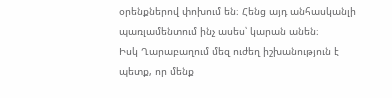օրենքներով փոխում են։ Հենց այդ անհասկանլի պառլամենտում ինչ ասես՝ կարան անեն։
Իսկ Ղարաբաղում մեզ ուժեղ իշխանություն է պետք, որ մենք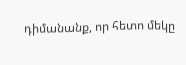դիմանանք, որ հետո մեկը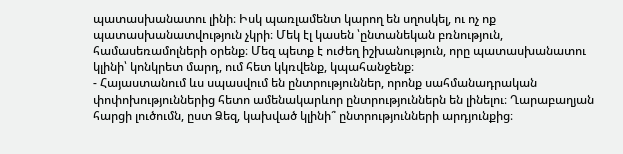պատասխանատու լինի։ Իսկ պառլամենտ կարող են սղոսկել, ու ոչ ոք պատասխանատվություն չկրի։ Մեկ էլ կասեն ՝ընտանեկան բռնություն, համասեռամոլների օրենք։ Մեզ պետք է ուժեղ իշխանություն, որը պատասխանատու կլինի՝ կոնկրետ մարդ, ում հետ կկռվենք, կպահանջենք։
- Հայաստանում ևս սպասվում են ընտրություններ, որոնք սահմանադրական փոփոխություններից հետո ամենակարևոր ընտրություններն են լինելու։ Ղարաբաղյան հարցի լուծումն, ըստ Ձեզ, կախված կլինի՞ ընտրությունների արդյունքից։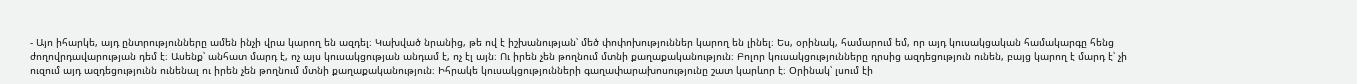- Այո իհարկե, այդ ընտրությունները ամեն ինչի վրա կարող են ազդել։ Կախված նրանից, թե ով է իշխանության՝ մեծ փոփոխություններ կարող են լինել։ Ես, օրինակ, համարում եմ, որ այդ կուսակցական համակարգը հենց ժողովրդավարության դեմ է։ Ասենք՝ անհատ մարդ է, ոչ այս կուսակցության անդամ է, ոչ էլ այն։ Ու իրեն չեն թողնում մտնի քաղաքականություն։ Բոլոր կուսակցությունները դրսից ազդեցություն ունեն, բայց կարող է մարդ է՝ չի ուզում այդ ազդեցությունն ունենալ ու իրեն չեն թողնում մտնի քաղաքականություն։ Իհրակե կուսակցությունների գաղափարախոսությունը շատ կարևոր է։ Օրինակ՝ լսում էի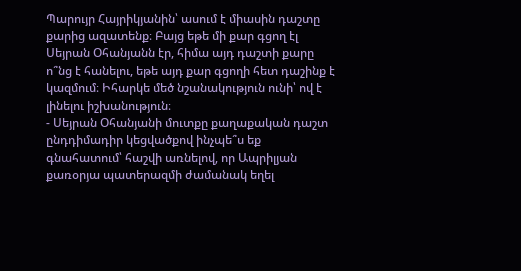Պարույր Հայրիկյանին՝ ասում է միասին դաշտը քարից ազատենք։ Բայց եթե մի քար գցող էլ Սեյրան Օհանյանն էր, հիմա այդ դաշտի քարը ո՞նց է հանելու, եթե այդ քար գցողի հետ դաշինք է կազմում։ Իհարկե մեծ նշանակություն ունի՝ ով է լինելու իշխանություն։
- Սեյրան Օհանյանի մուտքը քաղաքական դաշտ ընդդիմադիր կեցվածքով ինչպե՞ս եք գնահատում՝ հաշվի առնելով, որ Ապրիլյան քառօրյա պատերազմի ժամանակ եղել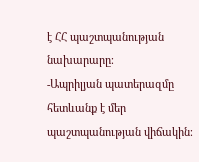է ՀՀ պաշտպանության նախարարը։
-Ապրիլյան պատերազմը հետևանք է մեր պաշտպանության վիճակին։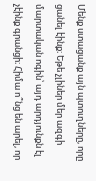Մենք ստացանք այն պտուղները, որը ցանել էինք։ Եթե չլիներ մեր ազգի մարտական ոգին՝ այդ արդյունքն էլ չէինք գրանցի։ Հիմա ո՞նց են արել, որ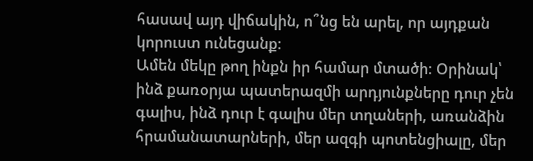հասավ այդ վիճակին, ո՞նց են արել, որ այդքան կորուստ ունեցանք։
Ամեն մեկը թող ինքն իր համար մտածի։ Օրինակ՝ ինձ քառօրյա պատերազմի արդյունքները դուր չեն գալիս, ինձ դուր է գալիս մեր տղաների, առանձին հրամանատարների, մեր ազգի պոտենցիալը, մեր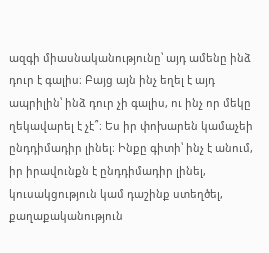ազգի միասնականությունը՝ այդ ամենը ինձ դուր է գալիս։ Բայց այն ինչ եղել է այդ ապրիլին՝ ինձ դուր չի գալիս, ու ինչ որ մեկը ղեկավարել է չէ՞։ Ես իր փոխարեն կամաչեի ընդդիմադիր լինել։ Ինքը գիտի՝ ինչ է անում, իր իրավունքն է ընդդիմադիր լինել, կուսակցություն կամ դաշինք ստեղծել, քաղաքականություն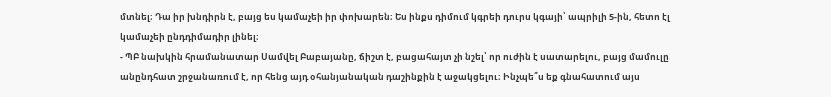մտնել։ Դա իր խնդիրն է, բայց ես կամաչեի իր փոխարեն։ Ես ինքս դիմում կգրեի դուրս կգայի՝ ապրիլի 5-ին, հետո էլ կամաչեի ընդդիմադիր լինել։
- ՊԲ նախկին հրամանատար Սամվել Բաբայանը, ճիշտ է, բացահայտ չի նշել՝ որ ուժին է սատարելու, բայց մամուլը անընդհատ շրջանառում է, որ հենց այդ օհանյանական դաշինքին է աջակցելու։ Ինչպե՞ս եք գնահատում այս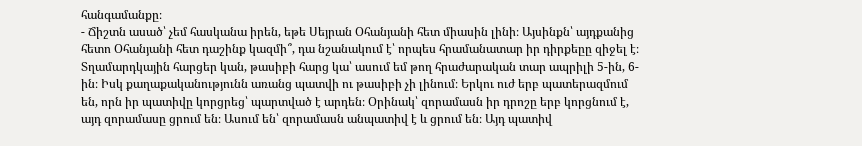հանգամանքը։
- Ճիշտն ասած՝ չեմ հասկանա իրեն, եթե Սեյրան Օհանյանի հետ միասին լինի։ Այսինքն՝ այդքանից հետո Օհանյանի հետ դաշինք կազմի՞, դա նշանակում է՝ որպես հրամանատար իր դիրքեըը զիջել է։ Տղամարդկային հարցեր կան, թասիբի հարց կա՝ ասում եմ թող հրաժարական տար ապրիլի 5-ին, 6-ին։ Իսկ քաղաքականությունն առանց պատվի ու թասիբի չի լինում։ Երկու ուժ երբ պատերազմում են, որն իր պատիվը կորցրեց՝ պարտված է արդեն։ Օրինակ՝ զորամասն իր դրոշը երբ կորցնում է, այդ զորամասը ցրում են։ Ասում են՝ զորամասն անպատիվ է և ցրում են։ Այդ պատիվ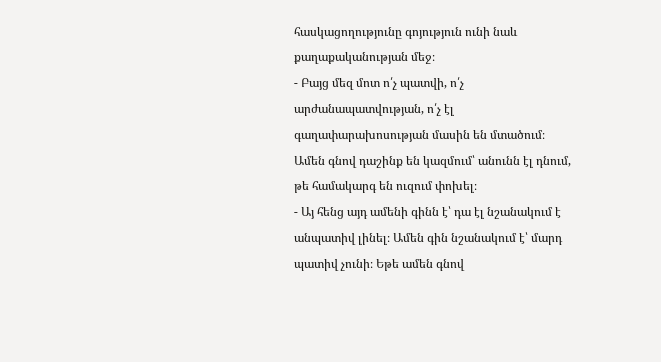հասկացողությունը գոյություն ունի նաև քաղաքականության մեջ։
- Բայց մեզ մոտ ո՛չ պատվի, ո՛չ արժանապատվության, ո՛չ էլ գաղափարախոսության մասին են մտածում։ Ամեն գնով դաշինք են կազմում՝ անունն էլ դնում, թե համակարգ են ուզում փոխել։
- Այ հենց այդ ամենի գինն է՝ դա էլ նշանակում է անպատիվ լինել։ Ամեն գին նշանակում է՝ մարդ պատիվ չունի։ Եթե ամեն գնով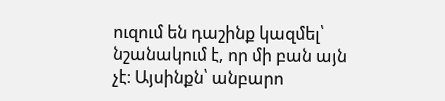ուզում են դաշինք կազմել՝ նշանակում է, որ մի բան այն չէ։ Այսինքն՝ անբարո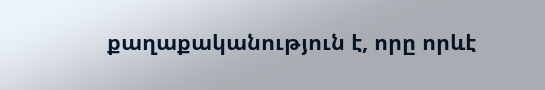քաղաքականություն է, որը որևէ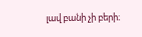լավ բանի չի բերի։